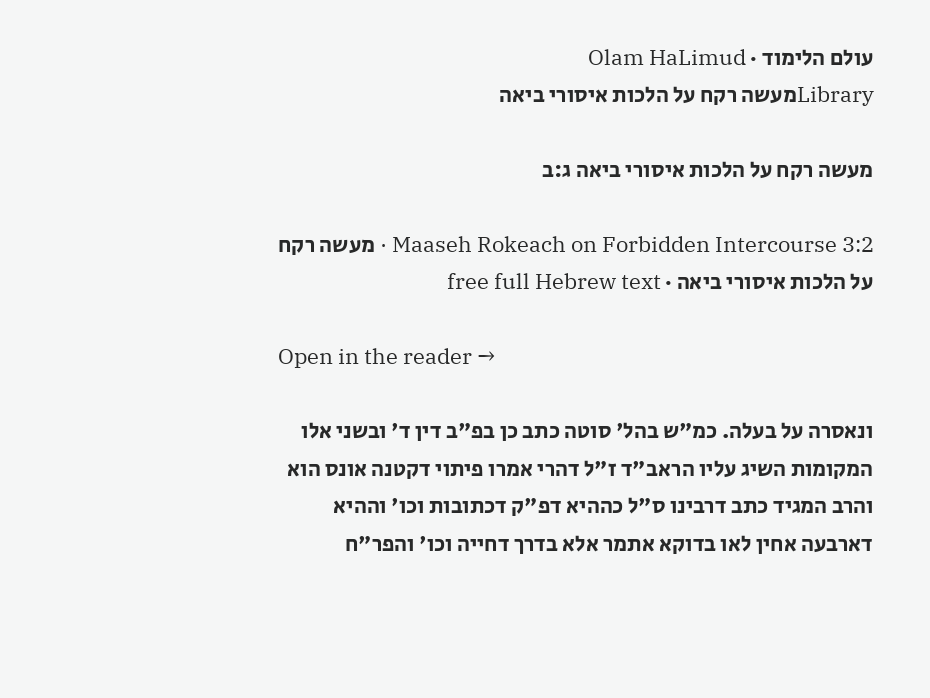עולם הלימוד · Olam HaLimud
Libraryמעשה רקח על הלכות איסורי ביאה

מעשה רקח על הלכות איסורי ביאה ג:ב

Maaseh Rokeach on Forbidden Intercourse 3:2 · מעשה רקח על הלכות איסורי ביאה · free full Hebrew text

Open in the reader →

ונאסרה על בעלה. כמ"ש בהל' סוטה כתב כן בפ"ב דין ד' ובשני אלו המקומות השיג עליו הראב"ד ז"ל דהרי אמרו פיתוי דקטנה אונס הוא והרב המגיד כתב דרבינו ס"ל כההיא דפ"ק דכתובות וכו' וההיא דארבעה אחין לאו בדוקא אתמר אלא בדרך דחייה וכו' והפר"ח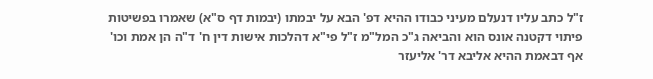ז"ל כתב עליו דנעלם מעיני כבודו ההיא דפ' הבא על יבמתו (יבמות דף ס"א) שאמרו בפשיטות פיתוי דקטנה אונס הוא והביאה ג"כ המל"מ ז"ל פי"א דהלכות אישות דין ח' ד"ה הן אמת וכו' אף דבאמת ההיא אליבא דר' אליעזר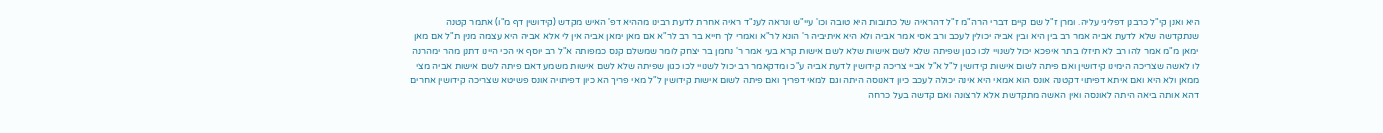היא ואנן קי"ל כרבנן דפליגי עליה. ומרן ז"ל שם קיים דברי הרה"מ ז"ל דהראיה של כתובות היא טובה וכו' עיי"ש ונראה לענ"ד ראיה אחרת לדעת רבינו מההיא דפ' האיש מקדש (קידושין דף מ"ו) אתמר קטנה שנתקדשה שלא לדעת אביה אמר רב בין היא ובין אביה יכולין לעכב ורב אסי אמר אביה ולא היא איתיביה ר' הונא לר"א ואמרי לך חייא בר רב לר"א אם מאן ימאן אביה אין לי אלא אביה היא עצמה מנין ת"ל אם מאן ימאן מ"מ אמר להו רב לא תיזלו בתר איפכא יכול לשנויי לכו כגון שפיתה שלא לשם אישות שלא לשם אישות קרא בעי אמר ר' נחמן בר יצחק לומר שמשלם קנס כמפותה א"ל רב יוסף אי הכי היינו דתנן מהר ימהרנה לו לאשה שצריכה הימינו קידושין ואם פיתה לשום אישות קידושין ל"ל א"ל אביי צריכה קידושין לדעת אביה ע"כ ומדקאמר רב יכול לשנויי לכו כגון שפיתה שלא לשם אישות משמע דאם פיתה לשם אישות אביה מצי ממאן ולא היא ואם איתא דפיתוי דקטנה אונס הוא אמאי היא אינה יכולה לעכב כיון דאנוסה היתה וגם למאי דפריך ואם פיתה לשום אישות קידושין ל"ל מאי פריך הא כיון דפיתויה אונס פשיטא שצריכה קידושין אחרים דהא אותה ביאה היתה לאונסה ואין האשה מתקדשת אלא לרצונה ואם קדשה בעל כרחה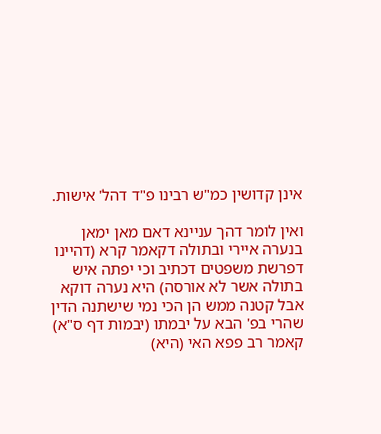אינן קדושין כמ"ש רבינו פ"ד דהל' אישות.

ואין לומר דהך עניינא דאם מאן ימאן בנערה איירי ובתולה דקאמר קרא (דהיינו דפרשת משפטים דכתיב וכי יפתה איש בתולה אשר לא אורסה) היא נערה דוקא אבל קטנה ממש הן הכי נמי שישתנה הדין שהרי בפ' הבא על יבמתו (יבמות דף ס"א) קאמר רב פפא האי (היא)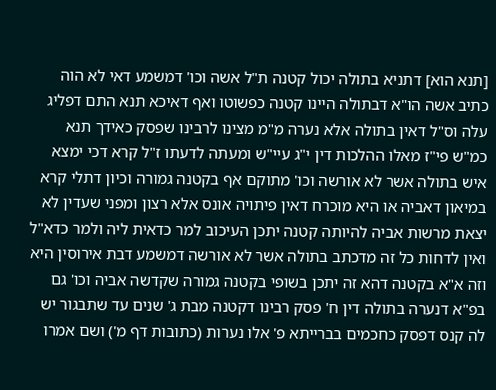[תנא הוא] דתניא בתולה יכול קטנה ת"ל אשה וכו' דמשמע דאי לא הוה כתיב אשה הו"א דבתולה היינו קטנה כפשוטו ואף דאיכא תנא התם דפליג עלה וס"ל דאין בתולה אלא נערה מ"מ מצינו לרבינו שפסק כאידך תנא כמ"ש פי"ז מאלו ההלכות דין י"ג עיי"ש ומעתה לדעתו ז"ל קרא דכי ימצא איש בתולה אשר לא אורשה וכו' מתוקם אף בקטנה גמורה וכיון דתלי קרא במיאון דאביה או היא מוכרח דאין פיתויה אונס אלא רצון ומפני שעדין לא יצאת מרשות אביה להיותה קטנה יתכן העיכוב למר כדאית ליה ולמר כדא"ל ואין לדחות כל זה מדכתב בתולה אשר לא אורשה דמשמע דבת אירוסין היא וזה א"א בקטנה דהא זה יתכן בשופי בקטנה גמורה שקדשה אביה וכו' גם בפ"א דנערה בתולה דין ח' פסק רבינו דקטנה מבת ג' שנים עד שתבגור יש לה קנס דפסק כחכמים בברייתא פ' אלו נערות (כתובות דף מ') ושם אמרו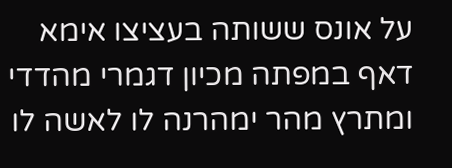על אונס ששותה בעציצו אימא דאף במפתה מכיון דגמרי מהדדי ומתרץ מהר ימהרנה לו לאשה לו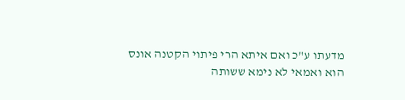מדעתו ע"כ ואם איתא הרי פיתוי הקטנה אונס הוא ואמאי לא נימא ששותה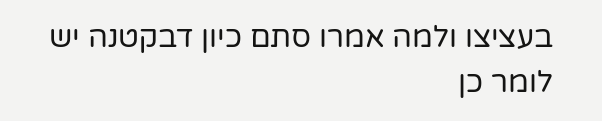בעציצו ולמה אמרו סתם כיון דבקטנה יש לומר כן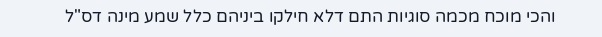והכי מוכח מכמה סוגיות התם דלא חילקו ביניהם כלל שמע מינה דס"ל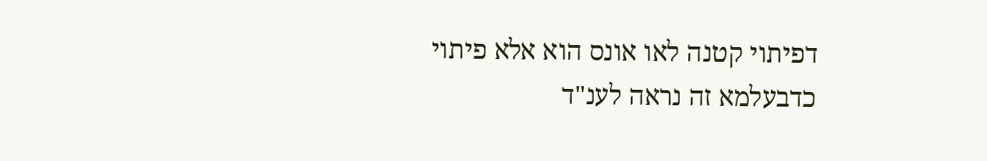דפיתוי קטנה לאו אונס הוא אלא פיתוי כדבעלמא זה נראה לענ"ד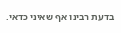בדעת רבינו אף שאיני כדאי.